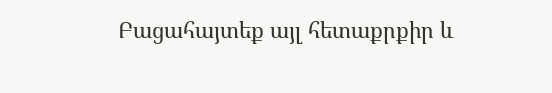Բացահայտեք այլ հետաքրքիր և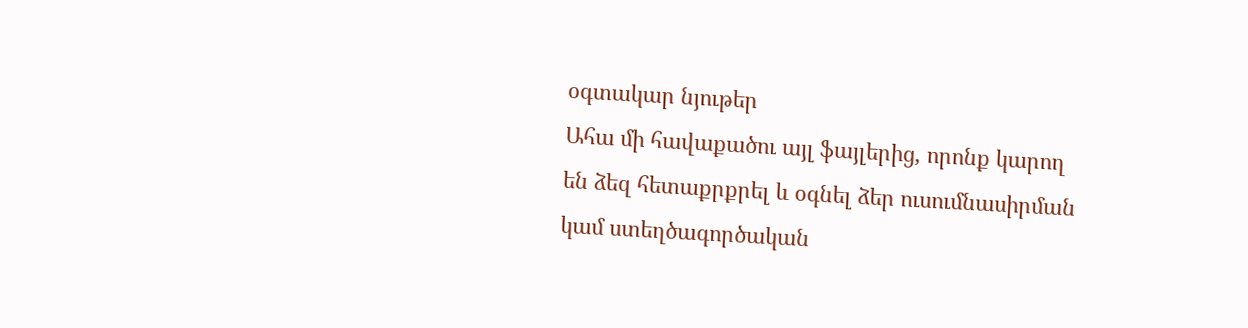օգտակար նյութեր
Ահա մի հավաքածու այլ ֆայլերից, որոնք կարող են ձեզ հետաքրքրել և օգնել ձեր ուսումնասիրման կամ ստեղծագործական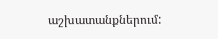աշխատանքներում: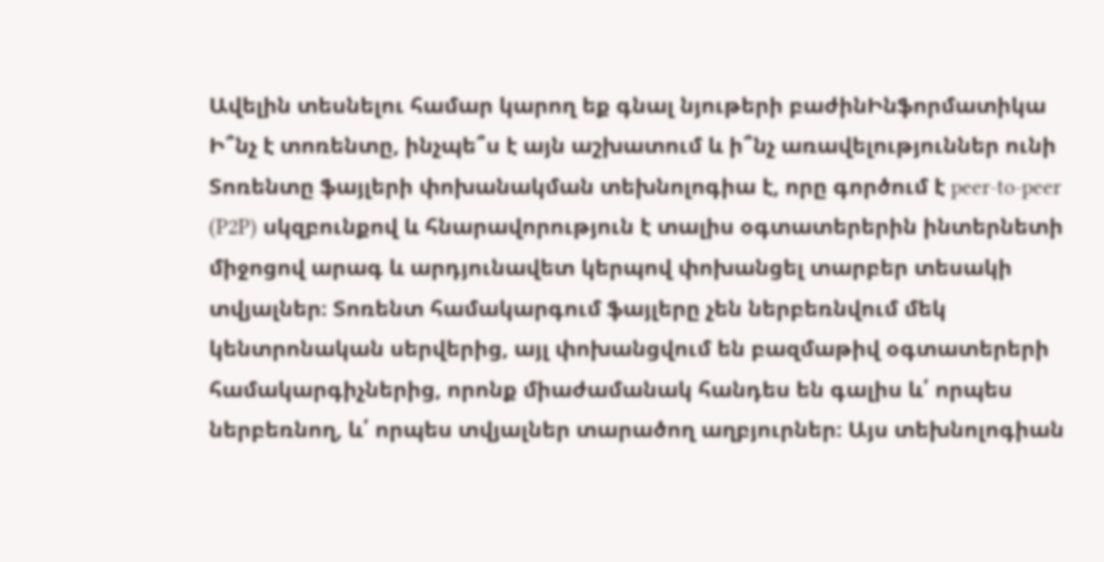Ավելին տեսնելու համար կարող եք գնալ նյութերի բաժինԻնֆորմատիկա
Ի՞նչ է տոռենտը, ինչպե՞ս է այն աշխատում և ի՞նչ առավելություններ ունի
Տոռենտը ֆայլերի փոխանակման տեխնոլոգիա է, որը գործում է peer-to-peer (P2P) սկզբունքով և հնարավորություն է տալիս օգտատերերին ինտերնետի միջոցով արագ և արդյունավետ կերպով փոխանցել տարբեր տեսակի տվյալներ։ Տոռենտ համակարգում ֆայլերը չեն ներբեռնվում մեկ կենտրոնական սերվերից, այլ փոխանցվում են բազմաթիվ օգտատերերի համակարգիչներից, որոնք միաժամանակ հանդես են գալիս և՛ որպես ներբեռնող, և՛ որպես տվյալներ տարածող աղբյուրներ։ Այս տեխնոլոգիան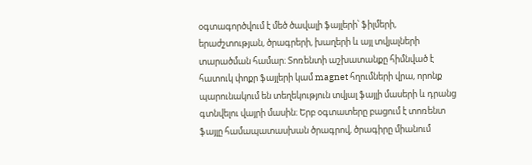օգտագործվում է մեծ ծավալի ֆայլերի՝ ֆիլմերի, երաժշտության, ծրագրերի, խաղերի և այլ տվյալների տարածման համար։ Տոռենտի աշխատանքը հիմնված է հատուկ փոքր ֆայլերի կամ magnet հղումների վրա, որոնք պարունակում են տեղեկություն տվյալ ֆայլի մասերի և դրանց գտնվելու վայրի մասին։ Երբ օգտատերը բացում է տոռենտ ֆայլը համապատասխան ծրագրով, ծրագիրը միանում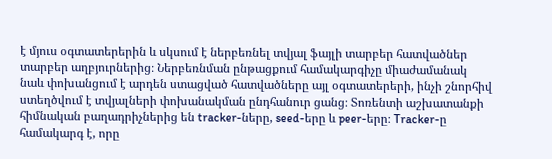է մյուս օգտատերերին և սկսում է ներբեռնել տվյալ ֆայլի տարբեր հատվածներ տարբեր աղբյուրներից։ Ներբեռնման ընթացքում համակարգիչը միաժամանակ նաև փոխանցում է արդեն ստացված հատվածները այլ օգտատերերի, ինչի շնորհիվ ստեղծվում է տվյալների փոխանակման ընդհանուր ցանց։ Տոռենտի աշխատանքի հիմնական բաղադրիչներից են tracker-ները, seed-երը և peer-երը։ Tracker-ը համակարգ է, որը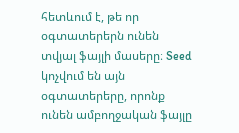հետևում է, թե որ օգտատերերն ունեն տվյալ ֆայլի մասերը։ Seed կոչվում են այն օգտատերերը, որոնք ունեն ամբողջական ֆայլը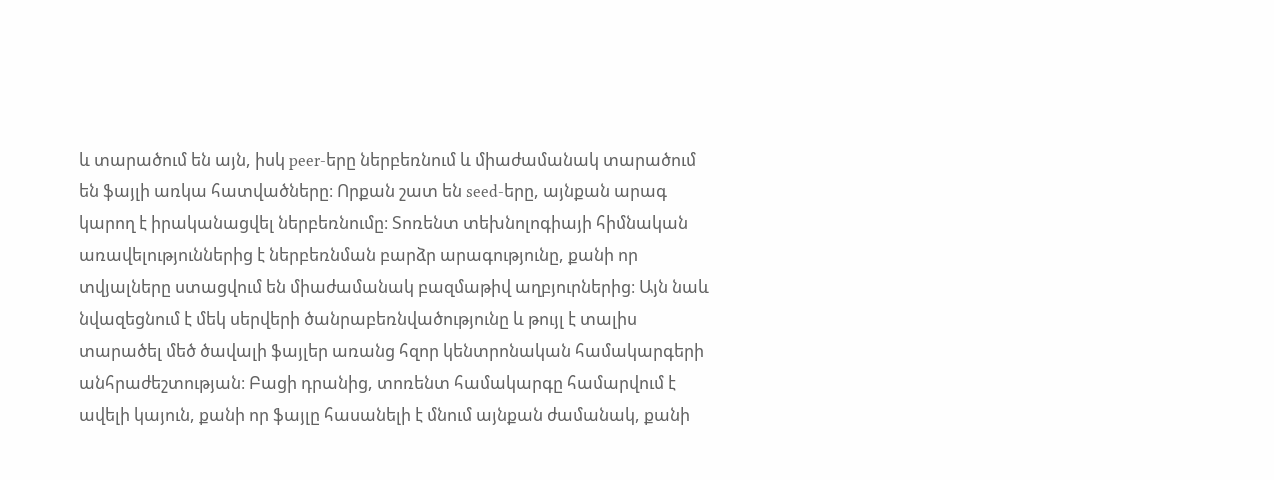և տարածում են այն, իսկ peer-երը ներբեռնում և միաժամանակ տարածում են ֆայլի առկա հատվածները։ Որքան շատ են seed-երը, այնքան արագ կարող է իրականացվել ներբեռնումը։ Տոռենտ տեխնոլոգիայի հիմնական առավելություններից է ներբեռնման բարձր արագությունը, քանի որ տվյալները ստացվում են միաժամանակ բազմաթիվ աղբյուրներից։ Այն նաև նվազեցնում է մեկ սերվերի ծանրաբեռնվածությունը և թույլ է տալիս տարածել մեծ ծավալի ֆայլեր առանց հզոր կենտրոնական համակարգերի անհրաժեշտության։ Բացի դրանից, տոռենտ համակարգը համարվում է ավելի կայուն, քանի որ ֆայլը հասանելի է մնում այնքան ժամանակ, քանի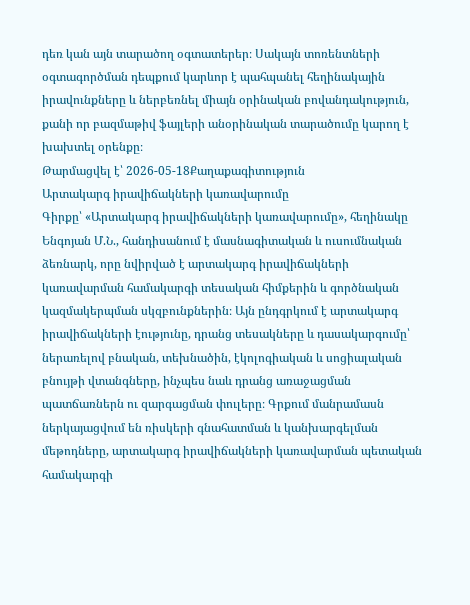դեռ կան այն տարածող օգտատերեր։ Սակայն տոռենտների օգտագործման դեպքում կարևոր է պահպանել հեղինակային իրավունքները և ներբեռնել միայն օրինական բովանդակություն, քանի որ բազմաթիվ ֆայլերի անօրինական տարածումը կարող է խախտել օրենքը։
Թարմացվել է՝ 2026-05-18Քաղաքագիտություն
Արտակարգ իրավիճակների կառավարումը
Գիրքը՝ «Արտակարգ իրավիճակների կառավարումը», հեղինակը Ենգոյան Մ.Ն., հանդիսանում է մասնագիտական և ուսումնական ձեռնարկ, որը նվիրված է արտակարգ իրավիճակների կառավարման համակարգի տեսական հիմքերին և գործնական կազմակերպման սկզբունքներին։ Այն ընդգրկում է արտակարգ իրավիճակների էությունը, դրանց տեսակները և դասակարգումը՝ ներառելով բնական, տեխնածին, էկոլոգիական և սոցիալական բնույթի վտանգները, ինչպես նաև դրանց առաջացման պատճառներն ու զարգացման փուլերը։ Գրքում մանրամասն ներկայացվում են ռիսկերի գնահատման և կանխարգելման մեթոդները, արտակարգ իրավիճակների կառավարման պետական համակարգի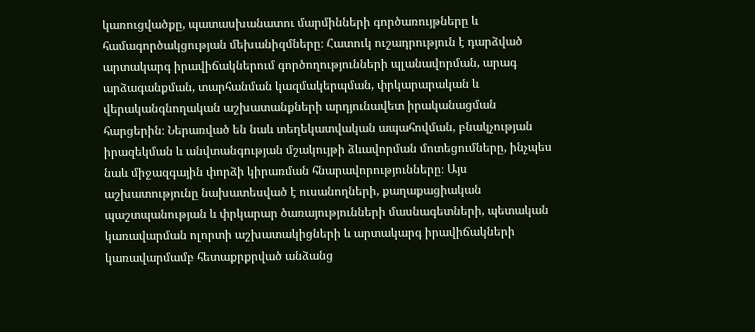կառուցվածքը, պատասխանատու մարմինների գործառույթները և համագործակցության մեխանիզմները։ Հատուկ ուշադրություն է դարձված արտակարգ իրավիճակներում գործողությունների պլանավորման, արագ արձագանքման, տարհանման կազմակերպման, փրկարարական և վերականգնողական աշխատանքների արդյունավետ իրականացման հարցերին։ Ներառված են նաև տեղեկատվական ապահովման, բնակչության իրազեկման և անվտանգության մշակույթի ձևավորման մոտեցումները, ինչպես նաև միջազգային փորձի կիրառման հնարավորությունները։ Այս աշխատությունը նախատեսված է ուսանողների, քաղաքացիական պաշտպանության և փրկարար ծառայությունների մասնագետների, պետական կառավարման ոլորտի աշխատակիցների և արտակարգ իրավիճակների կառավարմամբ հետաքրքրված անձանց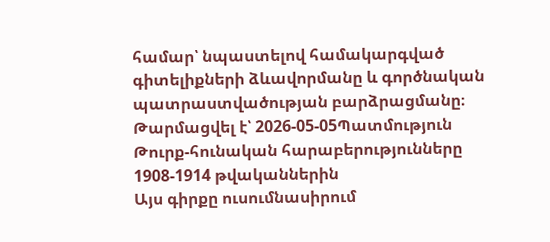համար՝ նպաստելով համակարգված գիտելիքների ձևավորմանը և գործնական պատրաստվածության բարձրացմանը։
Թարմացվել է՝ 2026-05-05Պատմություն
Թուրք-հունական հարաբերությունները 1908-1914 թվականներին
Այս գիրքը ուսումնասիրում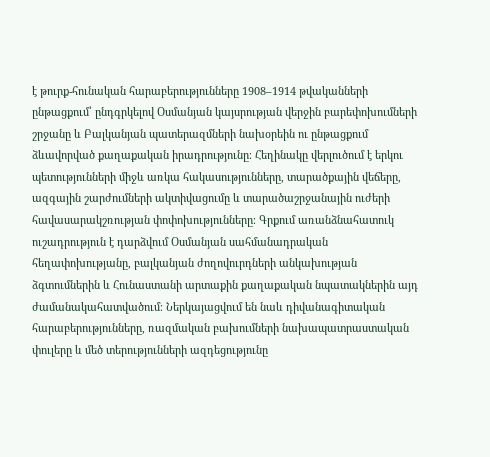է թուրք-հունական հարաբերությունները 1908–1914 թվականների ընթացքում՝ ընդգրկելով Օսմանյան կայսրության վերջին բարեփոխումների շրջանը և Բալկանյան պատերազմների նախօրեին ու ընթացքում ձևավորված քաղաքական իրադրությունը։ Հեղինակը վերլուծում է երկու պետությունների միջև առկա հակասությունները, տարածքային վեճերը, ազգային շարժումների ակտիվացումը և տարածաշրջանային ուժերի հավասարակշռության փոփոխությունները։ Գրքում առանձնահատուկ ուշադրություն է դարձվում Օսմանյան սահմանադրական հեղափոխությանը, բալկանյան ժողովուրդների անկախության ձգտումներին և Հունաստանի արտաքին քաղաքական նպատակներին այդ ժամանակահատվածում։ Ներկայացվում են նաև դիվանագիտական հարաբերությունները, ռազմական բախումների նախապատրաստական փուլերը և մեծ տերությունների ազդեցությունը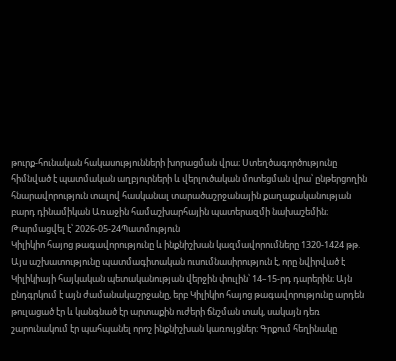թուրք-հունական հակասությունների խորացման վրա։ Ստեղծագործությունը հիմնված է պատմական աղբյուրների և վերլուծական մոտեցման վրա՝ ընթերցողին հնարավորություն տալով հասկանալ տարածաշրջանային քաղաքականության բարդ դինամիկան Առաջին համաշխարհային պատերազմի նախաշեմին։
Թարմացվել է՝ 2026-05-24Պատմություն
Կիլիկիո հայոց թագավորությունը և ինքնիշխան կազմավորումները 1320-1424 թթ.
Այս աշխատությունը պատմագիտական ուսումնասիրություն է, որը նվիրված է Կիլիկիայի հայկական պետականության վերջին փուլին՝ 14–15-րդ դարերին։ Այն ընդգրկում է այն ժամանակաշրջանը, երբ Կիլիկիո հայոց թագավորությունը արդեն թուլացած էր և կանգնած էր արտաքին ուժերի ճնշման տակ, սակայն դեռ շարունակում էր պահպանել որոշ ինքնիշխան կառույցներ։ Գրքում հեղինակը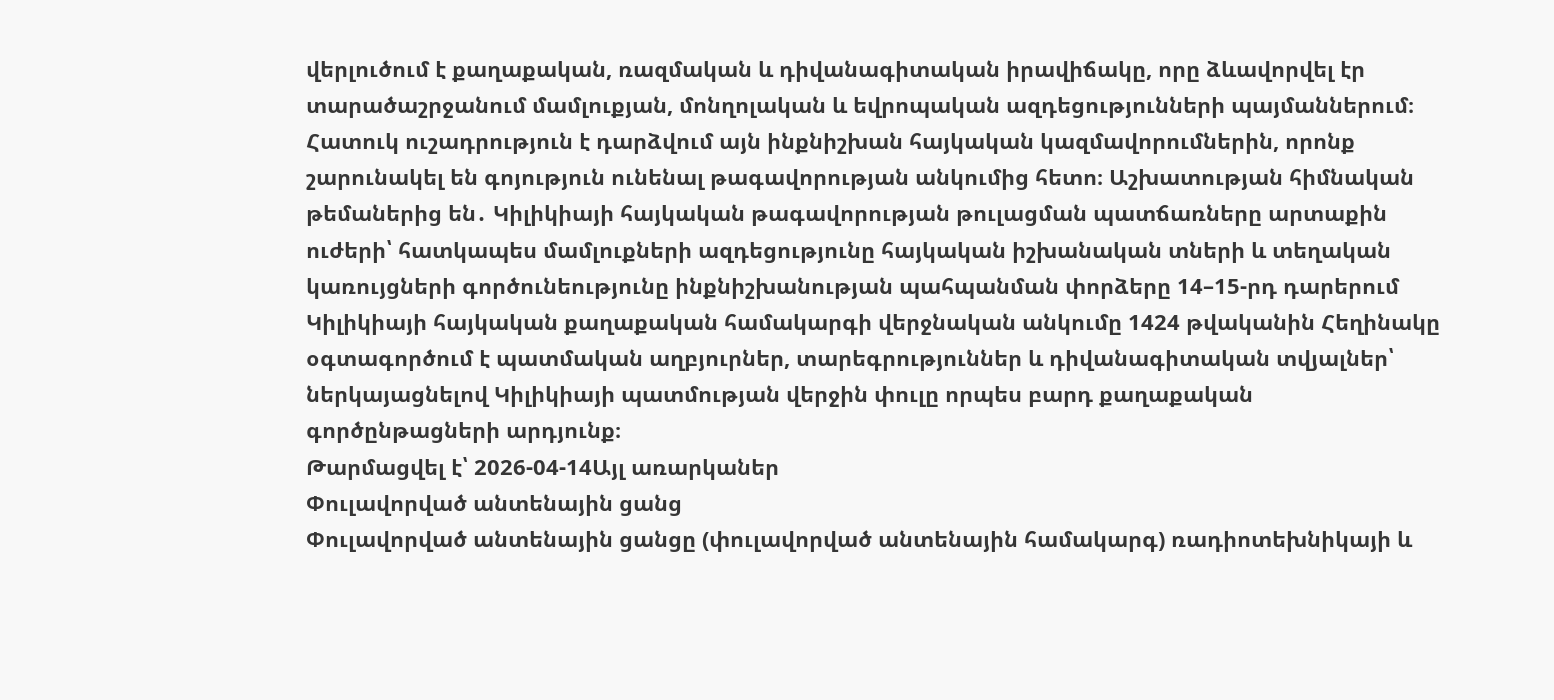վերլուծում է քաղաքական, ռազմական և դիվանագիտական իրավիճակը, որը ձևավորվել էր տարածաշրջանում մամլուքյան, մոնղոլական և եվրոպական ազդեցությունների պայմաններում։ Հատուկ ուշադրություն է դարձվում այն ինքնիշխան հայկական կազմավորումներին, որոնք շարունակել են գոյություն ունենալ թագավորության անկումից հետո։ Աշխատության հիմնական թեմաներից են․ Կիլիկիայի հայկական թագավորության թուլացման պատճառները արտաքին ուժերի՝ հատկապես մամլուքների ազդեցությունը հայկական իշխանական տների և տեղական կառույցների գործունեությունը ինքնիշխանության պահպանման փորձերը 14–15-րդ դարերում Կիլիկիայի հայկական քաղաքական համակարգի վերջնական անկումը 1424 թվականին Հեղինակը օգտագործում է պատմական աղբյուրներ, տարեգրություններ և դիվանագիտական տվյալներ՝ ներկայացնելով Կիլիկիայի պատմության վերջին փուլը որպես բարդ քաղաքական գործընթացների արդյունք։
Թարմացվել է՝ 2026-04-14Այլ առարկաներ
Փուլավորված անտենային ցանց
Փուլավորված անտենային ցանցը (փուլավորված անտենային համակարգ) ռադիոտեխնիկայի և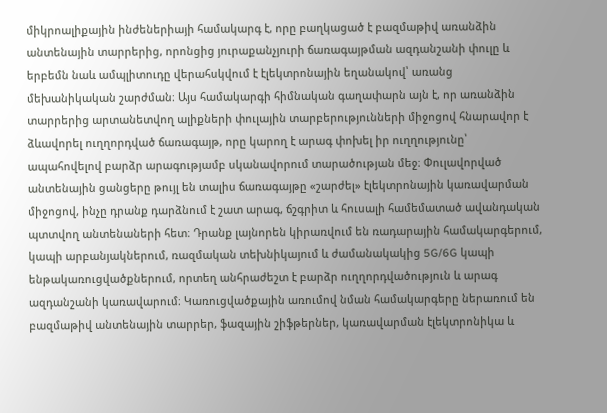միկրոալիքային ինժեներիայի համակարգ է, որը բաղկացած է բազմաթիվ առանձին անտենային տարրերից, որոնցից յուրաքանչյուրի ճառագայթման ազդանշանի փուլը և երբեմն նաև ամպլիտուդը վերահսկվում է էլեկտրոնային եղանակով՝ առանց մեխանիկական շարժման։ Այս համակարգի հիմնական գաղափարն այն է, որ առանձին տարրերից արտանետվող ալիքների փուլային տարբերությունների միջոցով հնարավոր է ձևավորել ուղղորդված ճառագայթ, որը կարող է արագ փոխել իր ուղղությունը՝ ապահովելով բարձր արագությամբ սկանավորում տարածության մեջ։ Փուլավորված անտենային ցանցերը թույլ են տալիս ճառագայթը «շարժել» էլեկտրոնային կառավարման միջոցով, ինչը դրանք դարձնում է շատ արագ, ճշգրիտ և հուսալի համեմատած ավանդական պտտվող անտենաների հետ։ Դրանք լայնորեն կիրառվում են ռադարային համակարգերում, կապի արբանյակներում, ռազմական տեխնիկայում և ժամանակակից 5G/6G կապի ենթակառուցվածքներում, որտեղ անհրաժեշտ է բարձր ուղղորդվածություն և արագ ազդանշանի կառավարում։ Կառուցվածքային առումով նման համակարգերը ներառում են բազմաթիվ անտենային տարրեր, ֆազային շիֆթերներ, կառավարման էլեկտրոնիկա և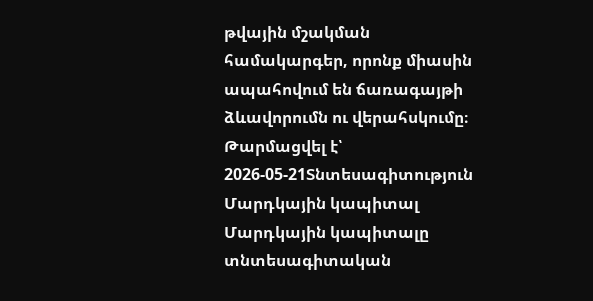թվային մշակման համակարգեր, որոնք միասին ապահովում են ճառագայթի ձևավորումն ու վերահսկումը։
Թարմացվել է՝ 2026-05-21Տնտեսագիտություն
Մարդկային կապիտալ
Մարդկային կապիտալը տնտեսագիտական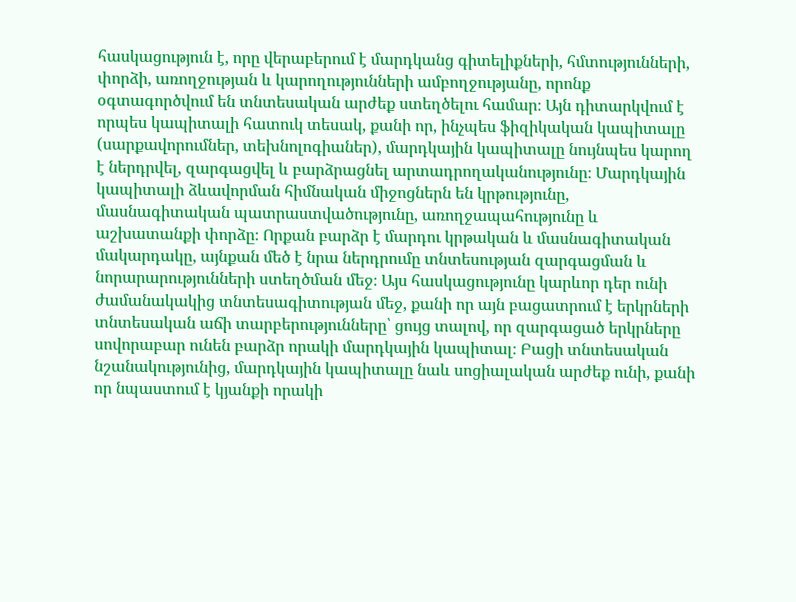հասկացություն է, որը վերաբերում է մարդկանց գիտելիքների, հմտությունների, փորձի, առողջության և կարողությունների ամբողջությանը, որոնք օգտագործվում են տնտեսական արժեք ստեղծելու համար։ Այն դիտարկվում է որպես կապիտալի հատուկ տեսակ, քանի որ, ինչպես ֆիզիկական կապիտալը (սարքավորումներ, տեխնոլոգիաներ), մարդկային կապիտալը նույնպես կարող է ներդրվել, զարգացվել և բարձրացնել արտադրողականությունը։ Մարդկային կապիտալի ձևավորման հիմնական միջոցներն են կրթությունը, մասնագիտական պատրաստվածությունը, առողջապահությունը և աշխատանքի փորձը։ Որքան բարձր է մարդու կրթական և մասնագիտական մակարդակը, այնքան մեծ է նրա ներդրումը տնտեսության զարգացման և նորարարությունների ստեղծման մեջ։ Այս հասկացությունը կարևոր դեր ունի ժամանակակից տնտեսագիտության մեջ, քանի որ այն բացատրում է երկրների տնտեսական աճի տարբերությունները՝ ցույց տալով, որ զարգացած երկրները սովորաբար ունեն բարձր որակի մարդկային կապիտալ։ Բացի տնտեսական նշանակությունից, մարդկային կապիտալը նաև սոցիալական արժեք ունի, քանի որ նպաստում է կյանքի որակի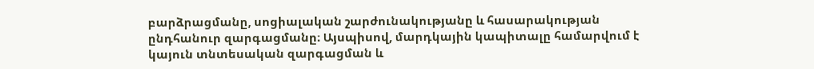բարձրացմանը, սոցիալական շարժունակությանը և հասարակության ընդհանուր զարգացմանը։ Այսպիսով, մարդկային կապիտալը համարվում է կայուն տնտեսական զարգացման և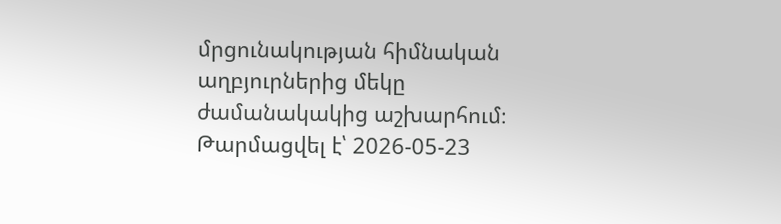մրցունակության հիմնական աղբյուրներից մեկը ժամանակակից աշխարհում։
Թարմացվել է՝ 2026-05-23